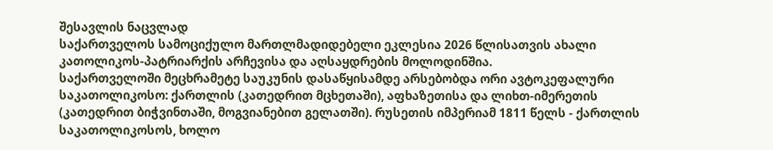შესავლის ნაცვლად
საქართველოს სამოციქულო მართლმადიდებელი ეკლესია 2026 წლისათვის ახალი კათოლიკოს-პატრიარქის არჩევისა და აღსაყდრების მოლოდინშია.
საქართველოში მეცხრამეტე საუკუნის დასაწყისამდე არსებობდა ორი ავტოკეფალური საკათოლიკოსო: ქართლის (კათედრით მცხეთაში), აფხაზეთისა და ლიხთ-იმერეთის (კათედრით ბიჭვინთაში, მოგვიანებით გელათში). რუსეთის იმპერიამ 1811 წელს - ქართლის საკათოლიკოსოს, ხოლო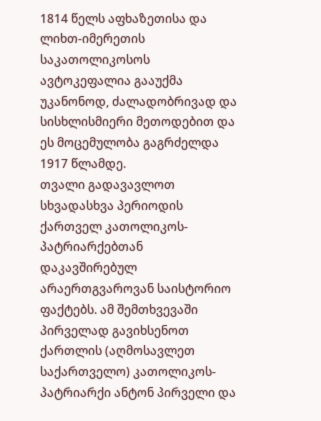1814 წელს აფხაზეთისა და ლიხთ-იმერეთის საკათოლიკოსოს ავტოკეფალია გააუქმა უკანონოდ, ძალადობრივად და სისხლისმიერი მეთოდებით და ეს მოცემულობა გაგრძელდა 1917 წლამდე.
თვალი გადავავლოთ სხვადასხვა პერიოდის ქართველ კათოლიკოს-პატრიარქებთან დაკავშირებულ არაერთგვაროვან საისტორიო ფაქტებს. ამ შემთხვევაში პირველად გავიხსენოთ ქართლის (აღმოსავლეთ საქართველო) კათოლიკოს-პატრიარქი ანტონ პირველი და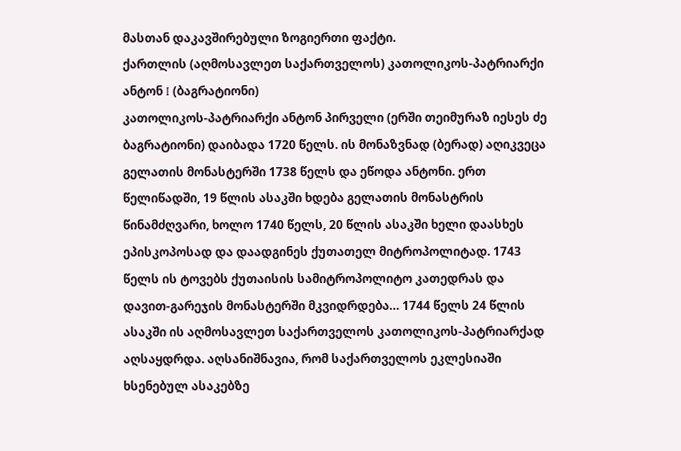მასთან დაკავშირებული ზოგიერთი ფაქტი.
ქართლის (აღმოსავლეთ საქართველოს) კათოლიკოს-პატრიარქი ანტონ I (ბაგრატიონი)
კათოლიკოს-პატრიარქი ანტონ პირველი (ერში თეიმურაზ იესეს ძე ბაგრატიონი) დაიბადა 1720 წელს. ის მონაზვნად (ბერად) აღიკვეცა გელათის მონასტერში 1738 წელს და ეწოდა ანტონი. ერთ წელიწადში, 19 წლის ასაკში ხდება გელათის მონასტრის წინამძღვარი, ხოლო 1740 წელს, 20 წლის ასაკში ხელი დაასხეს ეპისკოპოსად და დაადგინეს ქუთათელ მიტროპოლიტად. 1743 წელს ის ტოვებს ქუთაისის სამიტროპოლიტო კათედრას და დავით-გარეჯის მონასტერში მკვიდრდება… 1744 წელს 24 წლის ასაკში ის აღმოსავლეთ საქართველოს კათოლიკოს-პატრიარქად აღსაყდრდა. აღსანიშნავია, რომ საქართველოს ეკლესიაში ხსენებულ ასაკებზე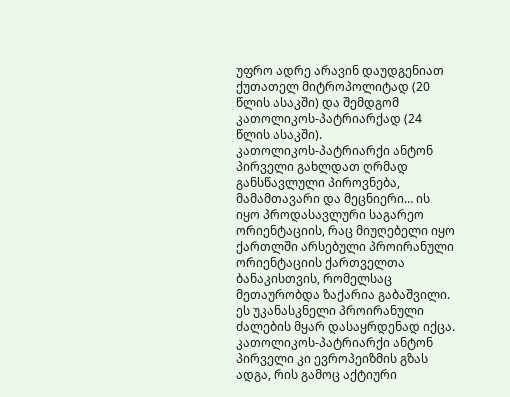უფრო ადრე არავინ დაუდგენიათ ქუთათელ მიტროპოლიტად (20 წლის ასაკში) და შემდგომ კათოლიკოს-პატრიარქად (24 წლის ასაკში).
კათოლიკოს-პატრიარქი ანტონ პირველი გახლდათ ღრმად განსწავლული პიროვნება, მამამთავარი და მეცნიერი… ის იყო პროდასავლური საგარეო ორიენტაციის, რაც მიუღებელი იყო ქართლში არსებული პროირანული ორიენტაციის ქართველთა ბანაკისთვის, რომელსაც მეთაურობდა ზაქარია გაბაშვილი. ეს უკანასკნელი პროირანული ძალების მყარ დასაყრდენად იქცა. კათოლიკოს-პატრიარქი ანტონ პირველი კი ევროპეიზმის გზას ადგა, რის გამოც აქტიური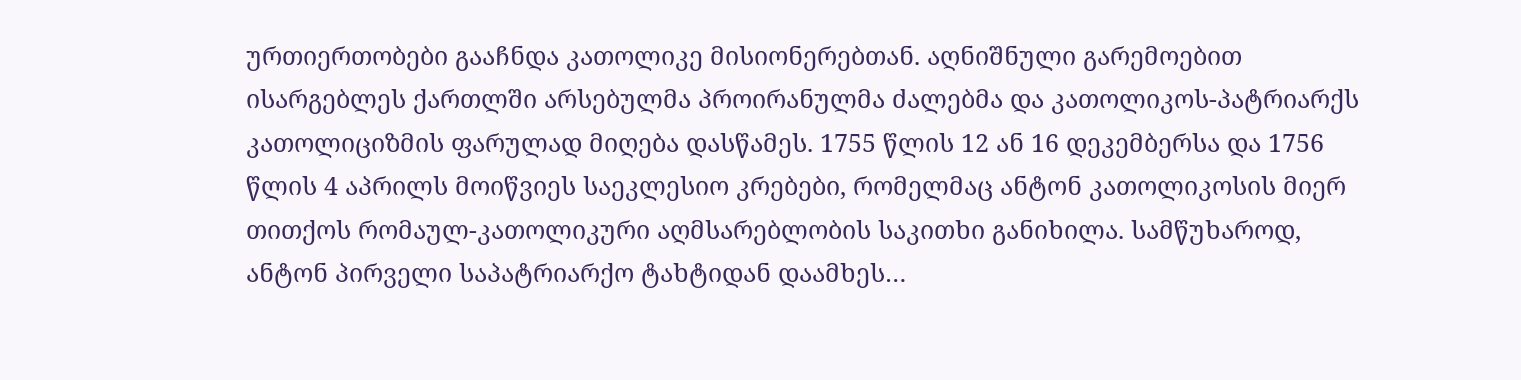ურთიერთობები გააჩნდა კათოლიკე მისიონერებთან. აღნიშნული გარემოებით ისარგებლეს ქართლში არსებულმა პროირანულმა ძალებმა და კათოლიკოს-პატრიარქს კათოლიციზმის ფარულად მიღება დასწამეს. 1755 წლის 12 ან 16 დეკემბერსა და 1756 წლის 4 აპრილს მოიწვიეს საეკლესიო კრებები, რომელმაც ანტონ კათოლიკოსის მიერ თითქოს რომაულ-კათოლიკური აღმსარებლობის საკითხი განიხილა. სამწუხაროდ, ანტონ პირველი საპატრიარქო ტახტიდან დაამხეს…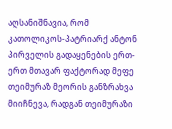აღსანიშნავია, რომ კათოლიკოს-პატრიარქ ანტონ პირველის გადაყენების ერთ-ერთ მთავარ ფაქტორად მეფე თეიმურაზ მეორის განზრახვა მიიჩნევა, რადგან თეიმურაზი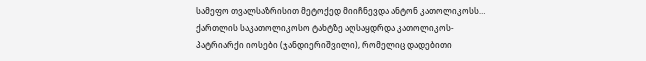სამეფო თვალსაზრისით მეტოქედ მიიჩნევდა ანტონ კათოლიკოსს… ქართლის საკათოლიკოსო ტახტზე აღსაყდრდა კათოლიკოს-პატრიარქი იოსები (ჯანდიერიშვილი), რომელიც დადებითი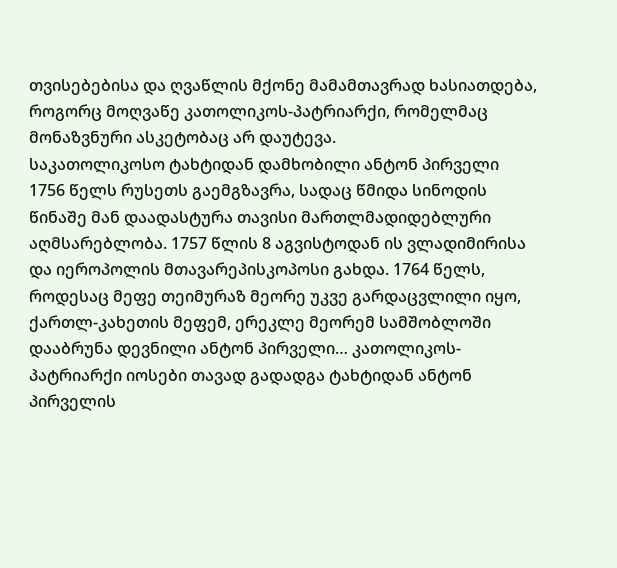თვისებებისა და ღვაწლის მქონე მამამთავრად ხასიათდება, როგორც მოღვაწე კათოლიკოს-პატრიარქი, რომელმაც მონაზვნური ასკეტობაც არ დაუტევა.
საკათოლიკოსო ტახტიდან დამხობილი ანტონ პირველი 1756 წელს რუსეთს გაემგზავრა, სადაც წმიდა სინოდის წინაშე მან დაადასტურა თავისი მართლმადიდებლური აღმსარებლობა. 1757 წლის 8 აგვისტოდან ის ვლადიმირისა და იეროპოლის მთავარეპისკოპოსი გახდა. 1764 წელს, როდესაც მეფე თეიმურაზ მეორე უკვე გარდაცვლილი იყო, ქართლ-კახეთის მეფემ, ერეკლე მეორემ სამშობლოში დააბრუნა დევნილი ანტონ პირველი… კათოლიკოს-პატრიარქი იოსები თავად გადადგა ტახტიდან ანტონ პირველის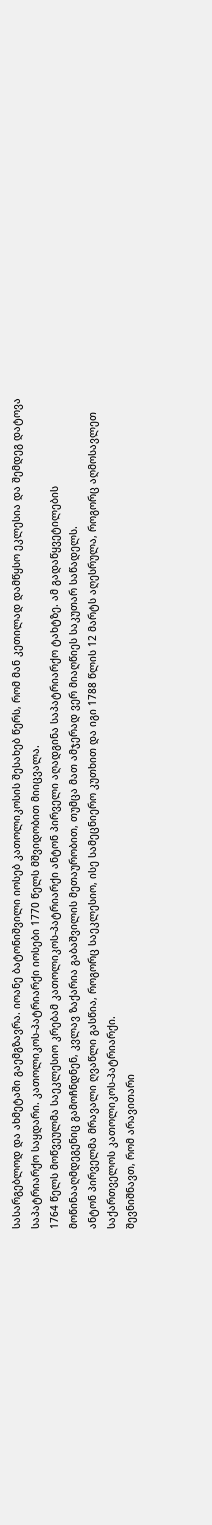სასარგებლოდ და ახმეტაში გაემგზავრა. იოანე ბატონიშვილი იოსებ კათოლიკოსის შესახებ წერს, რომ მან კეთილად დამწყსო ეკლესია და შემდეგ დატოვა საპატრიარქო საყდარი. კათოლიკოს-პატრიარქი იოსები 1770 წელს მშვიდობით მიიცვალა.
1764 წელს მოწვეულმა საეკლესიო კრებამ კათოლიკოს-პატრიარქი ანტონ პირველი აღადგინა საპატრიარქო ტახტზე. ამ გადაწყვეტილების მოწინააღმდეგენიც გამოჩნდნენ, კვლავ ზაქარია გაბაშვილის მეთაურობით, თუმცა მათ ამჯერად ვერ მიაღწიეს საკუთარ საწადელს.
ანტონ პირველმა მრავალი ღვაწლი გასწია, როგორც საეკლესიო, ისე სამეცნიერო კუთხით და იგი 1788 წლის 12 მარტს აღესრულა, როგორც აღმოსავლეთ საქართველოს კათოლიკოს-პატრიარქი.
შევნიშნავთ, რომ არავითარი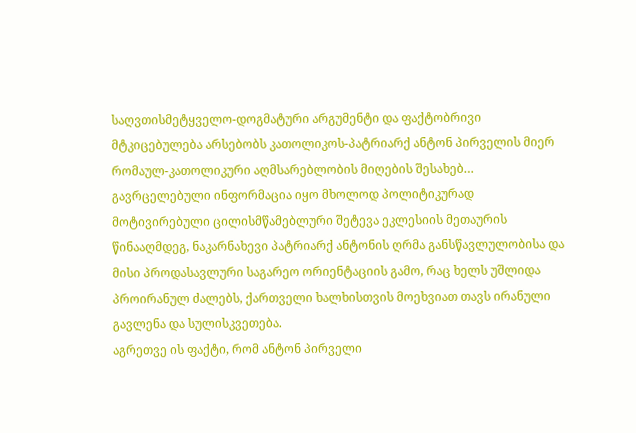საღვთისმეტყველო-დოგმატური არგუმენტი და ფაქტობრივი მტკიცებულება არსებობს კათოლიკოს-პატრიარქ ანტონ პირველის მიერ რომაულ-კათოლიკური აღმსარებლობის მიღების შესახებ… გავრცელებული ინფორმაცია იყო მხოლოდ პოლიტიკურად მოტივირებული ცილისმწამებლური შეტევა ეკლესიის მეთაურის წინააღმდეგ, ნაკარნახევი პატრიარქ ანტონის ღრმა განსწავლულობისა და მისი პროდასავლური საგარეო ორიენტაციის გამო, რაც ხელს უშლიდა პროირანულ ძალებს, ქართველი ხალხისთვის მოეხვიათ თავს ირანული გავლენა და სულისკვეთება.
აგრეთვე ის ფაქტი, რომ ანტონ პირველი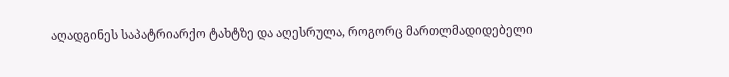აღადგინეს საპატრიარქო ტახტზე და აღესრულა, როგორც მართლმადიდებელი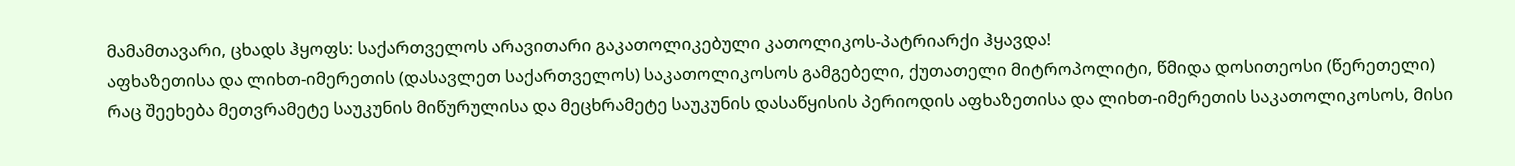მამამთავარი, ცხადს ჰყოფს: საქართველოს არავითარი გაკათოლიკებული კათოლიკოს-პატრიარქი ჰყავდა!
აფხაზეთისა და ლიხთ-იმერეთის (დასავლეთ საქართველოს) საკათოლიკოსოს გამგებელი, ქუთათელი მიტროპოლიტი, წმიდა დოსითეოსი (წერეთელი)
რაც შეეხება მეთვრამეტე საუკუნის მიწურულისა და მეცხრამეტე საუკუნის დასაწყისის პერიოდის აფხაზეთისა და ლიხთ-იმერეთის საკათოლიკოსოს, მისი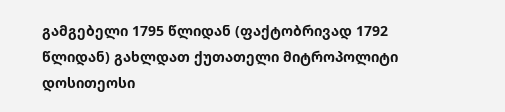გამგებელი 1795 წლიდან (ფაქტობრივად 1792 წლიდან) გახლდათ ქუთათელი მიტროპოლიტი დოსითეოსი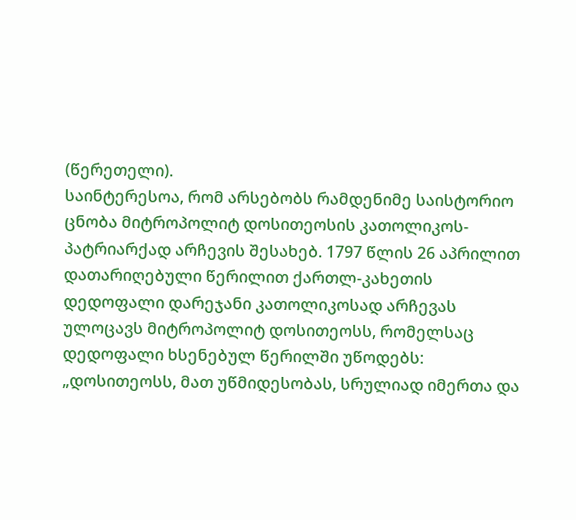(წერეთელი).
საინტერესოა, რომ არსებობს რამდენიმე საისტორიო ცნობა მიტროპოლიტ დოსითეოსის კათოლიკოს-პატრიარქად არჩევის შესახებ. 1797 წლის 26 აპრილით დათარიღებული წერილით ქართლ-კახეთის დედოფალი დარეჯანი კათოლიკოსად არჩევას ულოცავს მიტროპოლიტ დოსითეოსს, რომელსაც დედოფალი ხსენებულ წერილში უწოდებს: „დოსითეოსს, მათ უწმიდესობას, სრულიად იმერთა და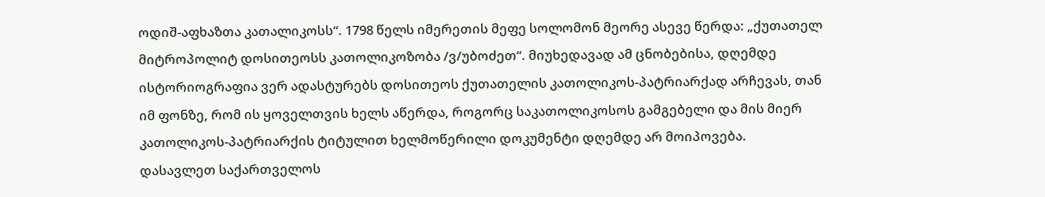ოდიშ-აფხაზთა კათალიკოსს“. 1798 წელს იმერეთის მეფე სოლომონ მეორე ასევე წერდა: „ქუთათელ მიტროპოლიტ დოსითეოსს კათოლიკოზობა /ვ/უბოძეთ“. მიუხედავად ამ ცნობებისა, დღემდე ისტორიოგრაფია ვერ ადასტურებს დოსითეოს ქუთათელის კათოლიკოს-პატრიარქად არჩევას, თან იმ ფონზე, რომ ის ყოველთვის ხელს აწერდა, როგორც საკათოლიკოსოს გამგებელი და მის მიერ კათოლიკოს-პატრიარქის ტიტულით ხელმოწერილი დოკუმენტი დღემდე არ მოიპოვება.
დასავლეთ საქართველოს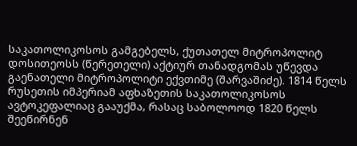საკათოლიკოსოს გამგებელს, ქუთათელ მიტროპოლიტ დოსითეოსს (წერეთელი) აქტიურ თანადგომას უწევდა გაენათელი მიტროპოლიტი ექვთიმე (შარვაშიძე). 1814 წელს რუსეთის იმპერიამ აფხაზეთის საკათოლიკოსოს ავტოკეფალიაც გააუქმა, რასაც საბოლოოდ 1820 წელს შეეწირნენ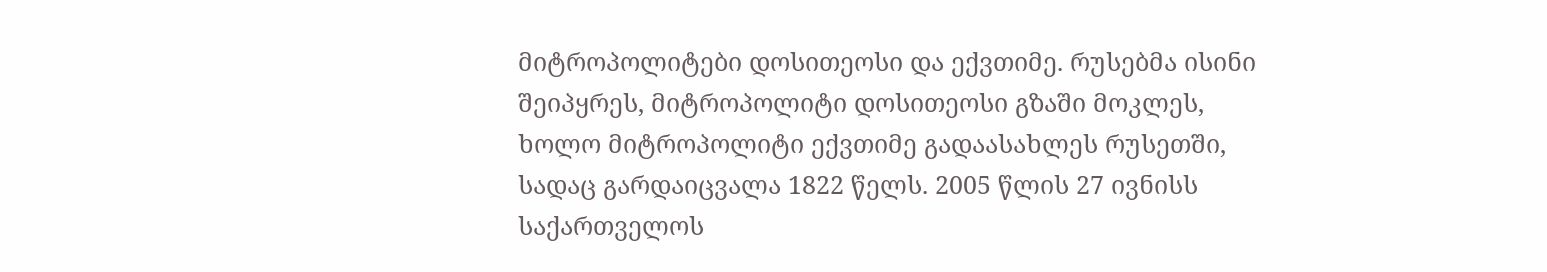მიტროპოლიტები დოსითეოსი და ექვთიმე. რუსებმა ისინი შეიპყრეს, მიტროპოლიტი დოსითეოსი გზაში მოკლეს, ხოლო მიტროპოლიტი ექვთიმე გადაასახლეს რუსეთში, სადაც გარდაიცვალა 1822 წელს. 2005 წლის 27 ივნისს საქართველოს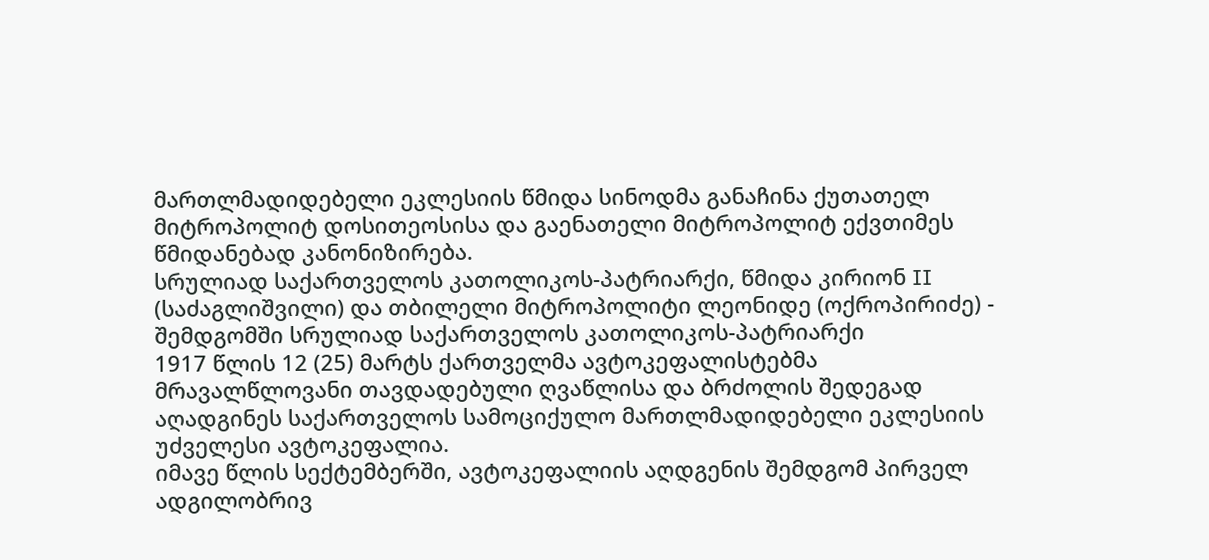მართლმადიდებელი ეკლესიის წმიდა სინოდმა განაჩინა ქუთათელ მიტროპოლიტ დოსითეოსისა და გაენათელი მიტროპოლიტ ექვთიმეს წმიდანებად კანონიზირება.
სრულიად საქართველოს კათოლიკოს-პატრიარქი, წმიდა კირიონ II (საძაგლიშვილი) და თბილელი მიტროპოლიტი ლეონიდე (ოქროპირიძე) - შემდგომში სრულიად საქართველოს კათოლიკოს-პატრიარქი
1917 წლის 12 (25) მარტს ქართველმა ავტოკეფალისტებმა მრავალწლოვანი თავდადებული ღვაწლისა და ბრძოლის შედეგად აღადგინეს საქართველოს სამოციქულო მართლმადიდებელი ეკლესიის უძველესი ავტოკეფალია.
იმავე წლის სექტემბერში, ავტოკეფალიის აღდგენის შემდგომ პირველ ადგილობრივ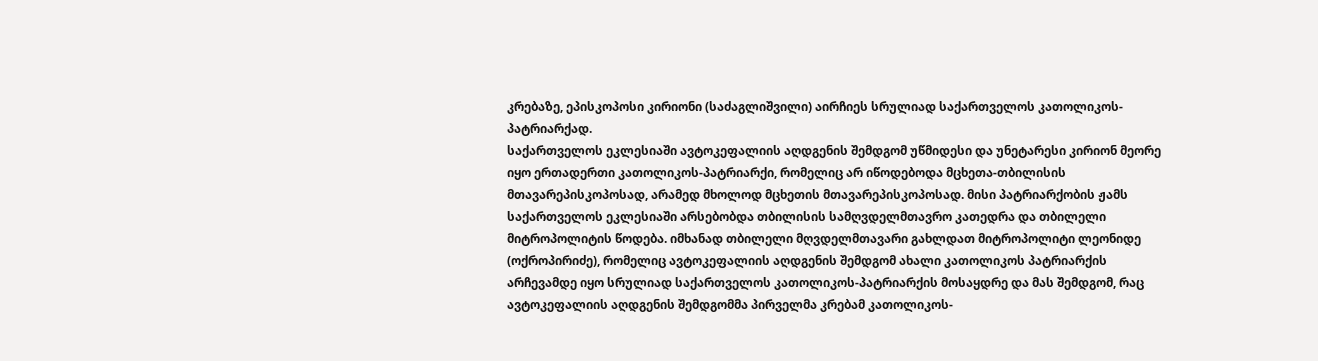კრებაზე, ეპისკოპოსი კირიონი (საძაგლიშვილი) აირჩიეს სრულიად საქართველოს კათოლიკოს-პატრიარქად.
საქართველოს ეკლესიაში ავტოკეფალიის აღდგენის შემდგომ უწმიდესი და უნეტარესი კირიონ მეორე იყო ერთადერთი კათოლიკოს-პატრიარქი, რომელიც არ იწოდებოდა მცხეთა-თბილისის მთავარეპისკოპოსად, არამედ მხოლოდ მცხეთის მთავარეპისკოპოსად. მისი პატრიარქობის ჟამს საქართველოს ეკლესიაში არსებობდა თბილისის სამღვდელმთავრო კათედრა და თბილელი მიტროპოლიტის წოდება. იმხანად თბილელი მღვდელმთავარი გახლდათ მიტროპოლიტი ლეონიდე (ოქროპირიძე), რომელიც ავტოკეფალიის აღდგენის შემდგომ ახალი კათოლიკოს პატრიარქის არჩევამდე იყო სრულიად საქართველოს კათოლიკოს-პატრიარქის მოსაყდრე და მას შემდგომ, რაც ავტოკეფალიის აღდგენის შემდგომმა პირველმა კრებამ კათოლიკოს-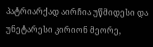პატრიარქად აირჩია უწმიდესი და უნეტარესი კირიონ მეორე,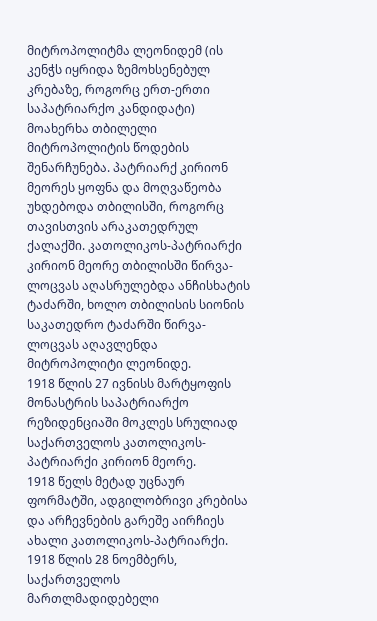მიტროპოლიტმა ლეონიდემ (ის კენჭს იყრიდა ზემოხსენებულ კრებაზე, როგორც ერთ-ერთი საპატრიარქო კანდიდატი) მოახერხა თბილელი მიტროპოლიტის წოდების შენარჩუნება. პატრიარქ კირიონ მეორეს ყოფნა და მოღვაწეობა უხდებოდა თბილისში, როგორც თავისთვის არაკათედრულ ქალაქში. კათოლიკოს-პატრიარქი კირიონ მეორე თბილისში წირვა-ლოცვას აღასრულებდა ანჩისხატის ტაძარში, ხოლო თბილისის სიონის საკათედრო ტაძარში წირვა-ლოცვას აღავლენდა მიტროპოლიტი ლეონიდე.
1918 წლის 27 ივნისს მარტყოფის მონასტრის საპატრიარქო რეზიდენციაში მოკლეს სრულიად საქართველოს კათოლიკოს-პატრიარქი კირიონ მეორე.
1918 წელს მეტად უცნაურ ფორმატში, ადგილობრივი კრებისა და არჩევნების გარეშე აირჩიეს ახალი კათოლიკოს-პატრიარქი. 1918 წლის 28 ნოემბერს, საქართველოს მართლმადიდებელი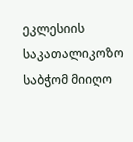ეკლესიის საკათალიკოზო საბჭომ მიიღო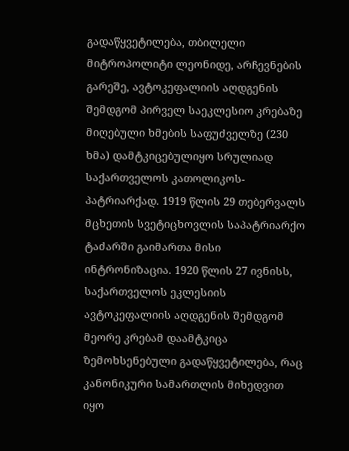გადაწყვეტილება, თბილელი მიტროპოლიტი ლეონიდე, არჩევნების გარეშე, ავტოკეფალიის აღდგენის შემდგომ პირველ საეკლესიო კრებაზე მიღებული ხმების საფუძველზე (230 ხმა) დამტკიცებულიყო სრულიად საქართველოს კათოლიკოს-პატრიარქად. 1919 წლის 29 თებერვალს მცხეთის სვეტიცხოვლის საპატრიარქო ტაძარში გაიმართა მისი ინტრონიზაცია. 1920 წლის 27 ივნისს, საქართველოს ეკლესიის ავტოკეფალიის აღდგენის შემდგომ მეორე კრებამ დაამტკიცა ზემოხსენებული გადაწყვეტილება, რაც კანონიკური სამართლის მიხედვით იყო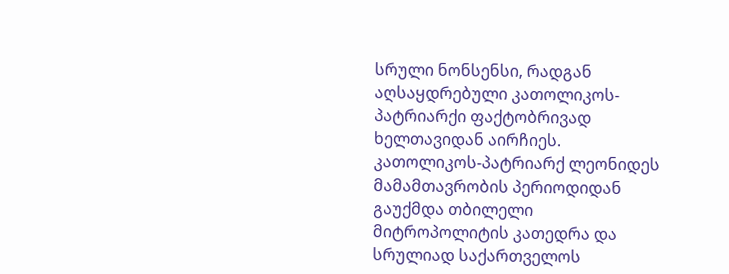სრული ნონსენსი, რადგან აღსაყდრებული კათოლიკოს-პატრიარქი ფაქტობრივად ხელთავიდან აირჩიეს. კათოლიკოს-პატრიარქ ლეონიდეს მამამთავრობის პერიოდიდან გაუქმდა თბილელი მიტროპოლიტის კათედრა და სრულიად საქართველოს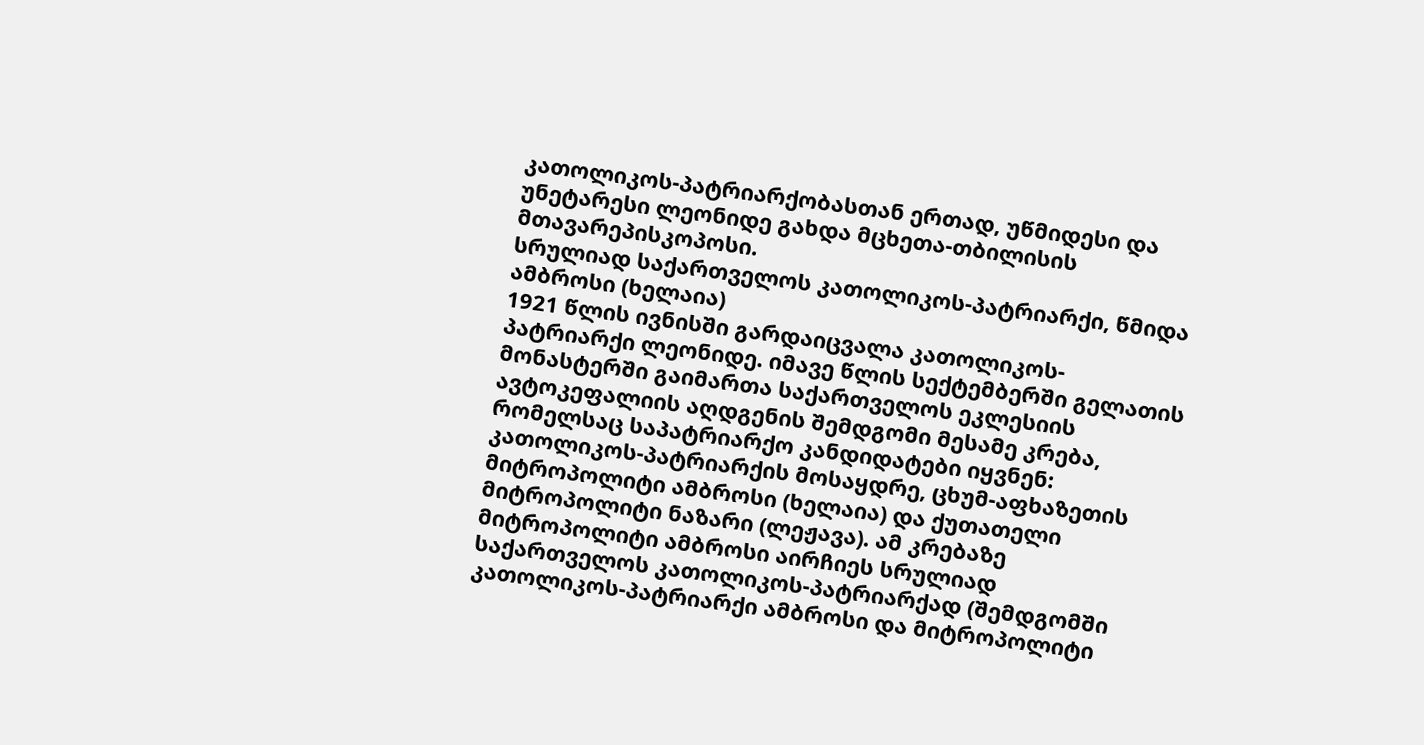კათოლიკოს-პატრიარქობასთან ერთად, უწმიდესი და უნეტარესი ლეონიდე გახდა მცხეთა-თბილისის მთავარეპისკოპოსი.
სრულიად საქართველოს კათოლიკოს-პატრიარქი, წმიდა ამბროსი (ხელაია)
1921 წლის ივნისში გარდაიცვალა კათოლიკოს-პატრიარქი ლეონიდე. იმავე წლის სექტემბერში გელათის მონასტერში გაიმართა საქართველოს ეკლესიის ავტოკეფალიის აღდგენის შემდგომი მესამე კრება, რომელსაც საპატრიარქო კანდიდატები იყვნენ: კათოლიკოს-პატრიარქის მოსაყდრე, ცხუმ-აფხაზეთის მიტროპოლიტი ამბროსი (ხელაია) და ქუთათელი მიტროპოლიტი ნაზარი (ლეჟავა). ამ კრებაზე მიტროპოლიტი ამბროსი აირჩიეს სრულიად საქართველოს კათოლიკოს-პატრიარქად (შემდგომში კათოლიკოს-პატრიარქი ამბროსი და მიტროპოლიტი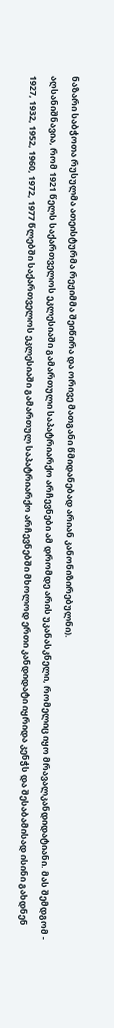ნაზარი საბჭოთა რუსულმა ათეისტურმა რეჟიმმა შეიწირა და ორივე მათგანი წმიდანებად არიან კანონიზირებულნი).
აღსანიშნავია, რომ 1921 წელს საქართველოს ეკლესიაში გამართული საპატრიარქო არჩევნები ამ დრომდე არის უკანასკნელი, რომელიც იყო მრავალკანდიდატიანი. მას შემდგომ - 1927, 1932, 1952, 1960, 1972, 1977 წლებში საქართველოს ეკლესიაში გამართულ საპატრიარქო არჩევნებში მხოლოდ ერთი კანდიდატი იყრიდა კენჭს და შესაბამისად ისინი გახდნენ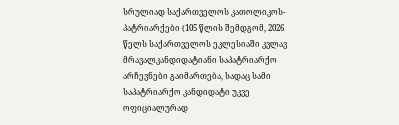სრულიად საქართველოს კათოლიკოს-პატრიარქები (105 წლის შემდგომ, 2026 წელს საქართველოს ეკლესიაში კვლავ მრავალკანდიდატიანი საპატრიარქო არჩევნები გაიმართება, სადაც სამი საპატრიარქო კანდიდატი უკვე ოფიციალურად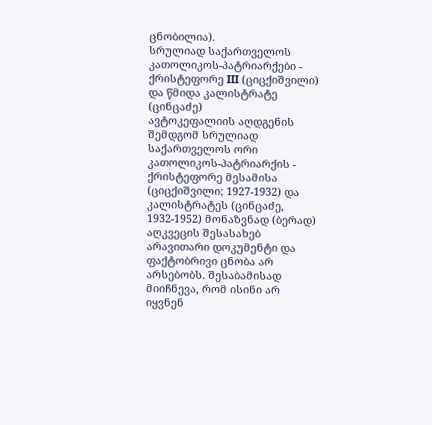ცნობილია).
სრულიად საქართველოს კათოლიკოს-პატრიარქები - ქრისტეფორე III (ციცქიშვილი) და წმიდა კალისტრატე (ცინცაძე)
ავტოკეფალიის აღდგენის შემდგომ სრულიად საქართველოს ორი კათოლიკოს-პატრიარქის - ქრისტეფორე მესამისა (ციცქიშვილი; 1927-1932) და კალისტრატეს (ცინცაძე, 1932-1952) მონაზვნად (ბერად) აღკვეცის შესასახებ არავითარი დოკუმენტი და ფაქტობრივი ცნობა არ არსებობს. შესაბამისად მიიჩნევა, რომ ისინი არ იყვნენ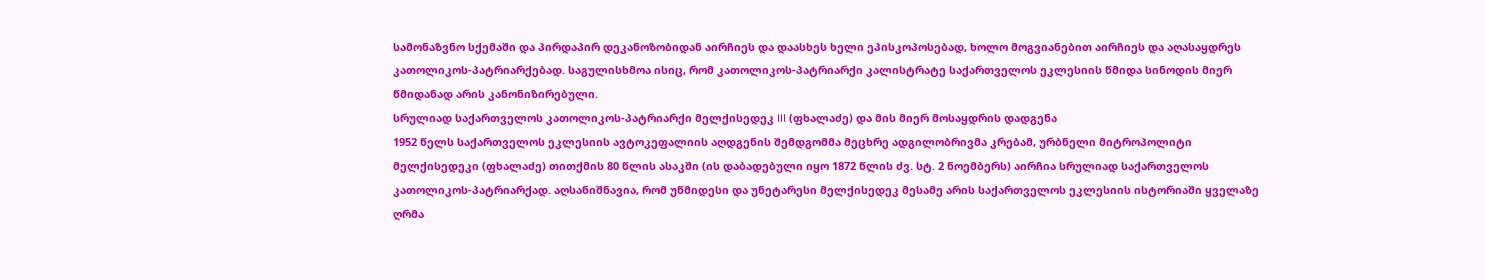სამონაზვნო სქემაში და პირდაპირ დეკანოზობიდან აირჩიეს და დაასხეს ხელი ეპისკოპოსებად, ხოლო მოგვიანებით აირჩიეს და აღასაყდრეს კათოლიკოს-პატრიარქებად. საგულისხმოა ისიც, რომ კათოლიკოს-პატრიარქი კალისტრატე საქართველოს ეკლესიის წმიდა სინოდის მიერ წმიდანად არის კანონიზირებული.
სრულიად საქართველოს კათოლიკოს-პატრიარქი მელქისედეკ III (ფხალაძე) და მის მიერ მოსაყდრის დადგენა
1952 წელს საქართველოს ეკლესიის ავტოკეფალიის აღდგენის შემდგომმა მეცხრე ადგილობრივმა კრებამ, ურბნელი მიტროპოლიტი მელქისედეკი (ფხალაძე) თითქმის 80 წლის ასაკში (ის დაბადებული იყო 1872 წლის ძვ. სტ. 2 ნოემბერს) აირჩია სრულიად საქართველოს კათოლიკოს-პატრიარქად. აღსანიშნავია, რომ უწმიდესი და უნეტარესი მელქისედეკ მესამე არის საქართველოს ეკლესიის ისტორიაში ყველაზე ღრმა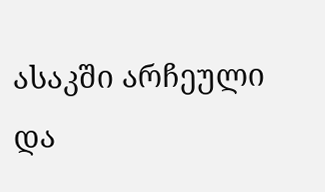ასაკში არჩეული და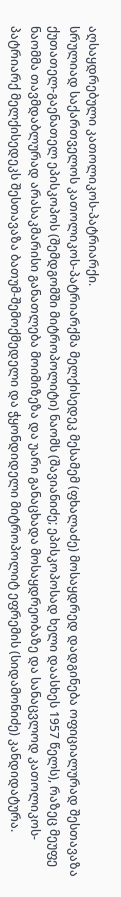აღსაყდრებული კათოლიკოს-პატრიარქი.
სრულიად საქართველოს კათოლიკოს-პატრიარქმა მელქისედეკ მესამემ (ფხალაძე) მოსაყდრედ დადგინება ოფიციალურად შესთავაზა ქუთათელ-გაენათელ ეპისკოპოს (შემდგომში მიტროპოლიტი) ნაომს (შავიანიძე; ეპისკოპოსად ხელი დაასხეს 1957 წელს), რაზეც მეუფე ნაომმა თავმდაბლურად არასაკმარისი განათლება მოიმიზეზა და უარი განაცხადა მოსაყდრეობაზე და სანაცვლოდ კათოლიკოს-პატრიარქ მელქისედეკს შესთავაზა ბათუმ-შემოქმედელი და ჭყონდიდელი მიტროპოლიტ ეფრემის (სიდამონიძე) კანდიდატურა.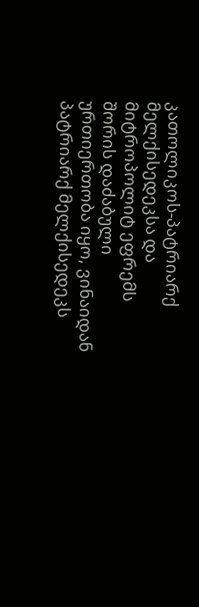კათოლიკოს-პატრიარქ მელქისედეკსა და მიტროპოლიტ ეფრემს შორის დაძაბული ურთიერთობა იყო, ვინაიდან პატრიარქ მელქისედეკს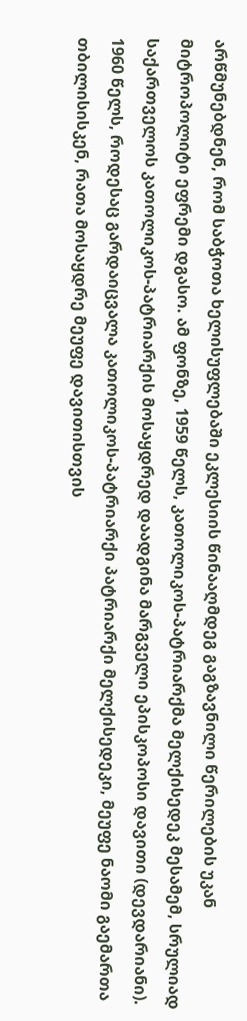არწმუნებდნენ, რომ საბჭოთა ხელისუფლებაში ეკლესიის წინააღმდეგ გაგზავნილი წერილების უკან მიტროპოლიტი ეფრემი დგასო. ამ ფონზე, 1959 წელს, კათოლიკოს-პატრიარქმა მელქისედეკ მესამემ, სრულიად საქართველოს კათოლიკოს-პატრიარქის მოსაყდრედ დაადგინა მარგველი ეპისკოპოსი დავითი (დევდარიანი).
1960 წელს, როდესაც გარდაიცვალა კათოლიკოს-პატრიარქი პატრიარქი მელქისედეკი, მეუფე ნაომი გაემართა თბილისისკენ, რათა მოსაყდრე მეუფე დავითისთვის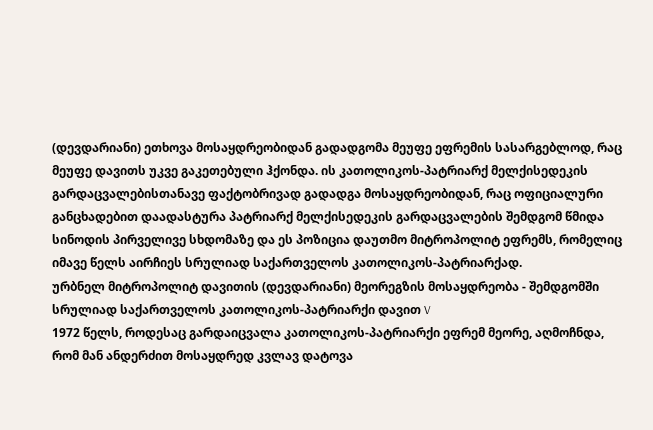(დევდარიანი) ეთხოვა მოსაყდრეობიდან გადადგომა მეუფე ეფრემის სასარგებლოდ, რაც მეუფე დავითს უკვე გაკეთებული ჰქონდა. ის კათოლიკოს-პატრიარქ მელქისედეკის გარდაცვალებისთანავე ფაქტობრივად გადადგა მოსაყდრეობიდან, რაც ოფიციალური განცხადებით დაადასტურა პატრიარქ მელქისედეკის გარდაცვალების შემდგომ წმიდა სინოდის პირველივე სხდომაზე და ეს პოზიცია დაუთმო მიტროპოლიტ ეფრემს, რომელიც იმავე წელს აირჩიეს სრულიად საქართველოს კათოლიკოს-პატრიარქად.
ურბნელ მიტროპოლიტ დავითის (დევდარიანი) მეორეგზის მოსაყდრეობა - შემდგომში სრულიად საქართველოს კათოლიკოს-პატრიარქი დავით V
1972 წელს, როდესაც გარდაიცვალა კათოლიკოს-პატრიარქი ეფრემ მეორე, აღმოჩნდა, რომ მან ანდერძით მოსაყდრედ კვლავ დატოვა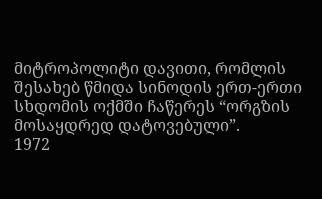მიტროპოლიტი დავითი, რომლის შესახებ წმიდა სინოდის ერთ-ერთი სხდომის ოქმში ჩაწერეს “ორგზის მოსაყდრედ დატოვებული”.
1972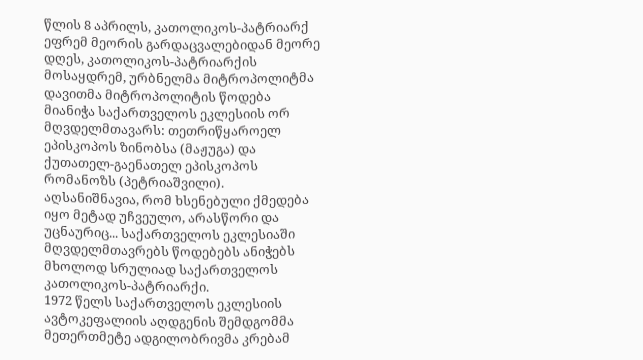წლის 8 აპრილს, კათოლიკოს-პატრიარქ ეფრემ მეორის გარდაცვალებიდან მეორე დღეს, კათოლიკოს-პატრიარქის მოსაყდრემ, ურბნელმა მიტროპოლიტმა დავითმა მიტროპოლიტის წოდება მიანიჭა საქართველოს ეკლესიის ორ მღვდელმთავარს: თეთრიწყაროელ ეპისკოპოს ზინობსა (მაჟუგა) და ქუთათელ-გაენათელ ეპისკოპოს რომანოზს (პეტრიაშვილი). აღსანიშნავია, რომ ხსენებული ქმედება იყო მეტად უჩვეულო, არასწორი და უცნაურიც... საქართველოს ეკლესიაში მღვდელმთავრებს წოდებებს ანიჭებს მხოლოდ სრულიად საქართველოს კათოლიკოს-პატრიარქი.
1972 წელს საქართველოს ეკლესიის ავტოკეფალიის აღდგენის შემდგომმა მეთერთმეტე ადგილობრივმა კრებამ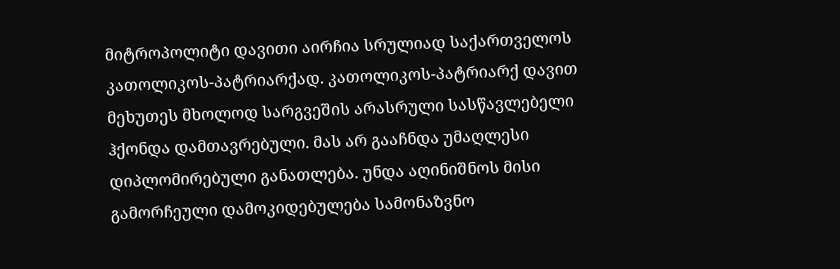მიტროპოლიტი დავითი აირჩია სრულიად საქართველოს კათოლიკოს-პატრიარქად. კათოლიკოს-პატრიარქ დავით მეხუთეს მხოლოდ სარგვეშის არასრული სასწავლებელი ჰქონდა დამთავრებული. მას არ გააჩნდა უმაღლესი დიპლომირებული განათლება. უნდა აღინიშნოს მისი გამორჩეული დამოკიდებულება სამონაზვნო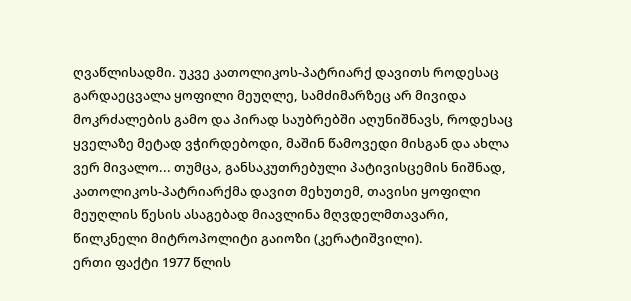ღვაწლისადმი. უკვე კათოლიკოს-პატრიარქ დავითს როდესაც გარდაეცვალა ყოფილი მეუღლე, სამძიმარზეც არ მივიდა მოკრძალების გამო და პირად საუბრებში აღუნიშნავს, როდესაც ყველაზე მეტად ვჭირდებოდი, მაშინ წამოვედი მისგან და ახლა ვერ მივალო... თუმცა, განსაკუთრებული პატივისცემის ნიშნად, კათოლიკოს-პატრიარქმა დავით მეხუთემ, თავისი ყოფილი მეუღლის წესის ასაგებად მიავლინა მღვდელმთავარი, წილკნელი მიტროპოლიტი გაიოზი (კერატიშვილი).
ერთი ფაქტი 1977 წლის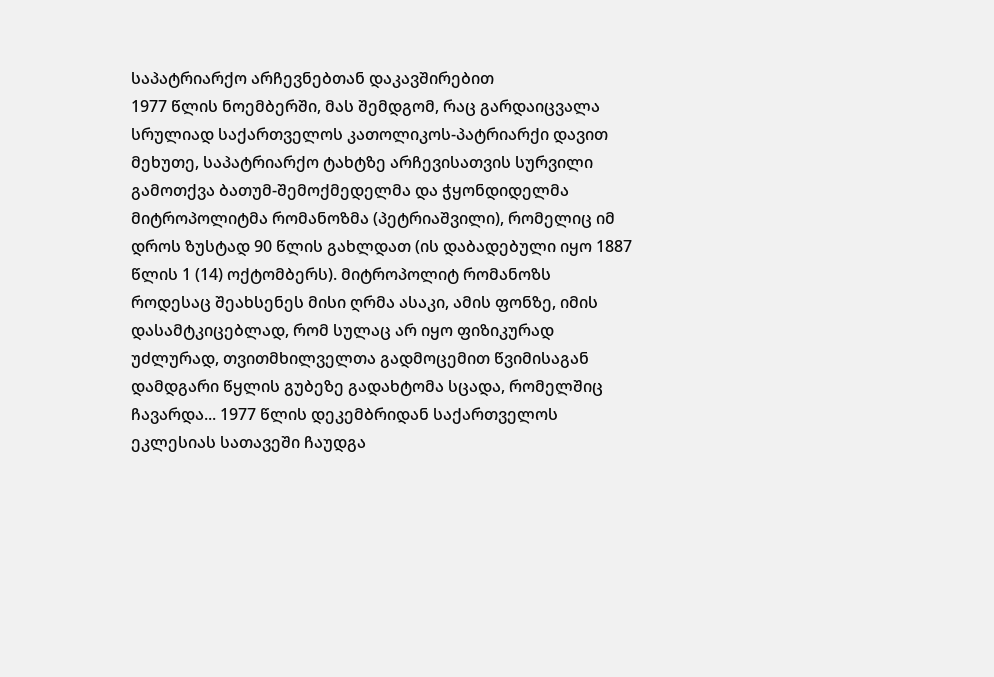საპატრიარქო არჩევნებთან დაკავშირებით
1977 წლის ნოემბერში, მას შემდგომ, რაც გარდაიცვალა სრულიად საქართველოს კათოლიკოს-პატრიარქი დავით მეხუთე, საპატრიარქო ტახტზე არჩევისათვის სურვილი გამოთქვა ბათუმ-შემოქმედელმა და ჭყონდიდელმა მიტროპოლიტმა რომანოზმა (პეტრიაშვილი), რომელიც იმ დროს ზუსტად 90 წლის გახლდათ (ის დაბადებული იყო 1887 წლის 1 (14) ოქტომბერს). მიტროპოლიტ რომანოზს როდესაც შეახსენეს მისი ღრმა ასაკი, ამის ფონზე, იმის დასამტკიცებლად, რომ სულაც არ იყო ფიზიკურად უძლურად, თვითმხილველთა გადმოცემით წვიმისაგან დამდგარი წყლის გუბეზე გადახტომა სცადა, რომელშიც ჩავარდა... 1977 წლის დეკემბრიდან საქართველოს ეკლესიას სათავეში ჩაუდგა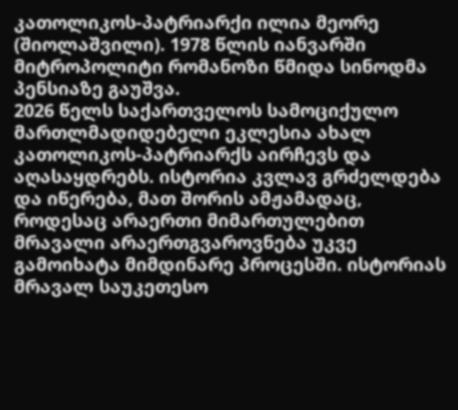კათოლიკოს-პატრიარქი ილია მეორე (შიოლაშვილი). 1978 წლის იანვარში მიტროპოლიტი რომანოზი წმიდა სინოდმა პენსიაზე გაუშვა.
2026 წელს საქართველოს სამოციქულო მართლმადიდებელი ეკლესია ახალ კათოლიკოს-პატრიარქს აირჩევს და აღასაყდრებს. ისტორია კვლავ გრძელდება და იწერება, მათ შორის ამჟამადაც, როდესაც არაერთი მიმართულებით მრავალი არაერთგვაროვნება უკვე გამოიხატა მიმდინარე პროცესში. ისტორიას მრავალ საუკეთესო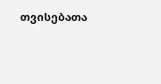თვისებათა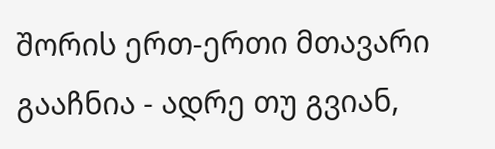შორის ერთ-ერთი მთავარი გააჩნია - ადრე თუ გვიან,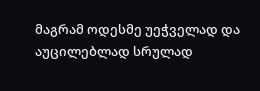მაგრამ ოდესმე უეჭველად და აუცილებლად სრულად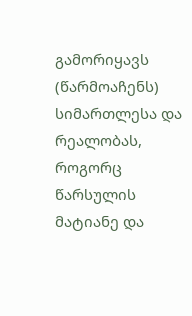გამორიყავს (წარმოაჩენს) სიმართლესა და რეალობას, როგორც წარსულის მატიანე და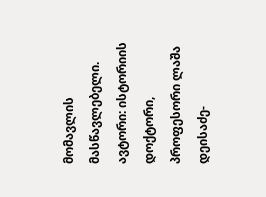მომავლის მასწავლებელი.
ავტორი: ისტორიის დოქტორი, პროფესორი ლაშა დეისაძე-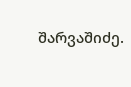შარვაშიძე.